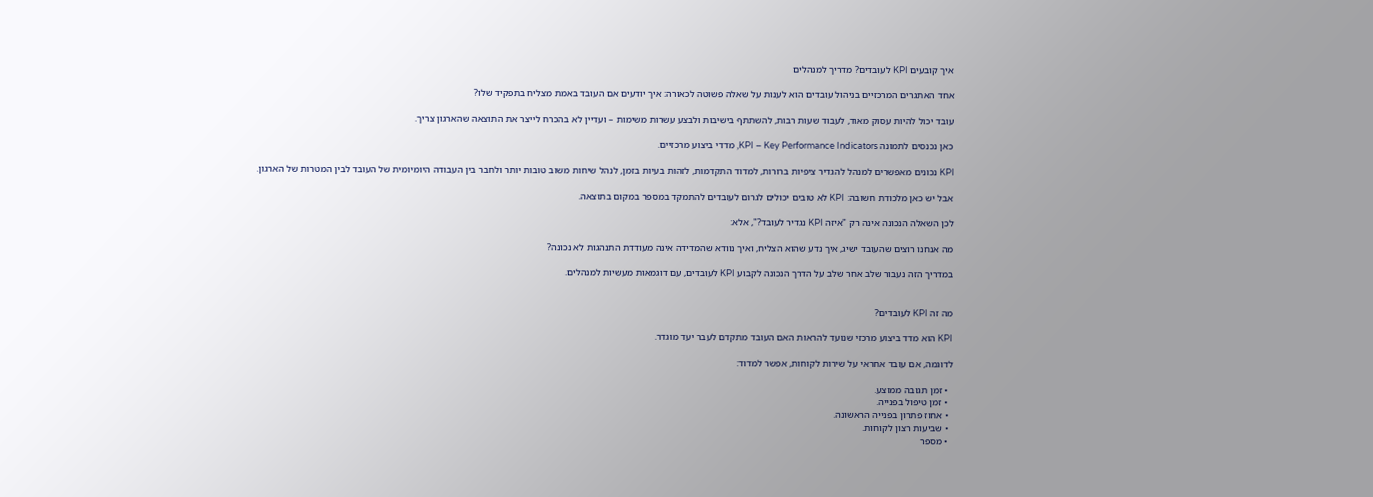איך קובעים KPI לעובדים? מדריך למנהלים

אחד האתגרים המרכזיים בניהול עובדים הוא לענות על שאלה פשוטה לכאורה: איך יודעים אם העובד באמת מצליח בתפקיד שלו?

עובד יכול להיות עסוק מאוד, לעבוד שעות רבות, להשתתף בישיבות ולבצע עשרות משימות – ועדיין לא בהכרח לייצר את התוצאה שהארגון צריך.

כאן נכנסים לתמונה KPI – Key Performance Indicators, מדדי ביצוע מרכזיים.

KPI נכונים מאפשרים למנהל להגדיר ציפיות ברורות, למדוד התקדמות, לזהות בעיות בזמן, לנהל שיחות משוב טובות יותר ולחבר בין העבודה היומיומית של העובד לבין המטרות של הארגון.

אבל יש כאן מלכודת חשובה: KPI לא טובים יכולים לגרום לעובדים להתמקד במספר במקום בתוצאה.

לכן השאלה הנכונה אינה רק "איזה KPI נגדיר לעובד?", אלא:

מה אנחנו רוצים שהעובד ישיג, איך נדע שהוא הצליח, ואיך נוודא שהמדידה אינה מעודדת התנהגות לא נכונה?

במדריך הזה נעבור שלב אחר שלב על הדרך הנכונה לקבוע KPI לעובדים, עם דוגמאות מעשיות למנהלים.


מה זה KPI לעובדים?

KPI הוא מדד ביצוע מרכזי שנועד להראות האם העובד מתקדם לעבר יעד מוגדר.

לדוגמה, אם עובד אחראי על שירות לקוחות, אפשר למדוד:

  • זמן תגובה ממוצע.
  • זמן טיפול בפנייה.
  • אחוז פתרון בפנייה הראשונה.
  • שביעות רצון לקוחות.
  • מספר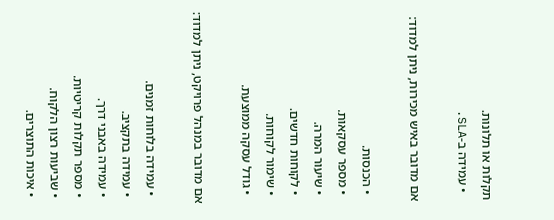תקלות או תלונות.
  • עמידה ב-SLA.

אם מדובר באיש מכירות, ניתן למדוד:

  • הכנסות.
  • מספר עסקאות.
  • שיעור המרה.
  • לקוחות חדשים.
  • שימור לקוחות.
  • גודל עסקה ממוצעת.

אם מדובר במנהל פרויקט, ניתן למדוד:

  • עמידה בלוחות זמנים.
  • עמידה בתקציב.
  • עמידה באבני דרך.
  • מספר תקלות קריטיות.
  • שביעות רצון הלקוח.
  • איכות התוצרים.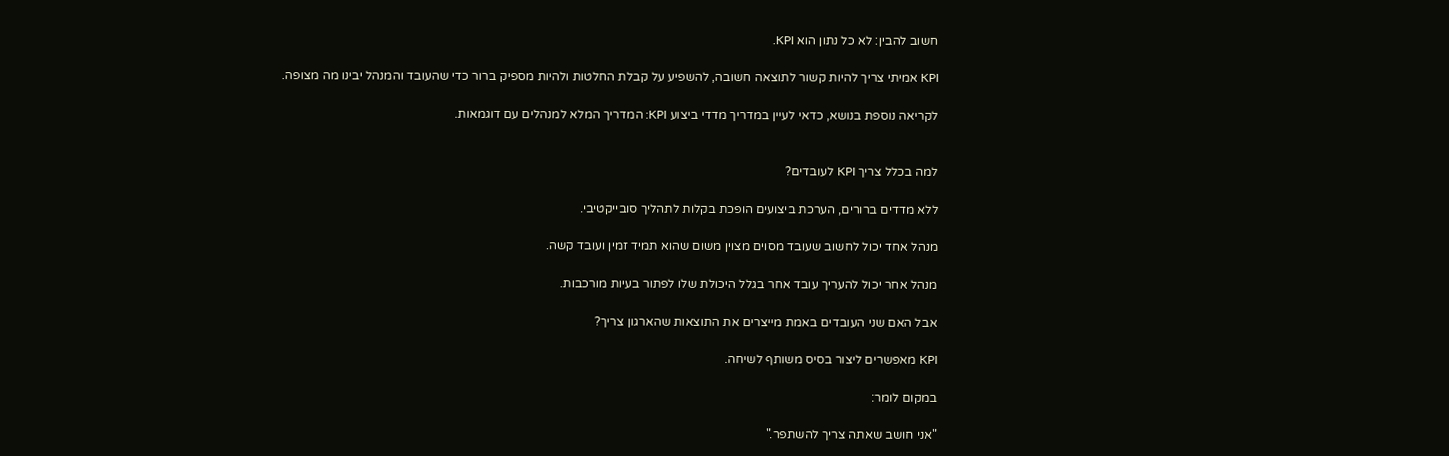חשוב להבין: לא כל נתון הוא KPI.

KPI אמיתי צריך להיות קשור לתוצאה חשובה, להשפיע על קבלת החלטות ולהיות מספיק ברור כדי שהעובד והמנהל יבינו מה מצופה.

לקריאה נוספת בנושא, כדאי לעיין במדריך מדדי ביצוע KPI: המדריך המלא למנהלים עם דוגמאות.


למה בכלל צריך KPI לעובדים?

ללא מדדים ברורים, הערכת ביצועים הופכת בקלות לתהליך סובייקטיבי.

מנהל אחד יכול לחשוב שעובד מסוים מצוין משום שהוא תמיד זמין ועובד קשה.

מנהל אחר יכול להעריך עובד אחר בגלל היכולת שלו לפתור בעיות מורכבות.

אבל האם שני העובדים באמת מייצרים את התוצאות שהארגון צריך?

KPI מאפשרים ליצור בסיס משותף לשיחה.

במקום לומר:

"אני חושב שאתה צריך להשתפר."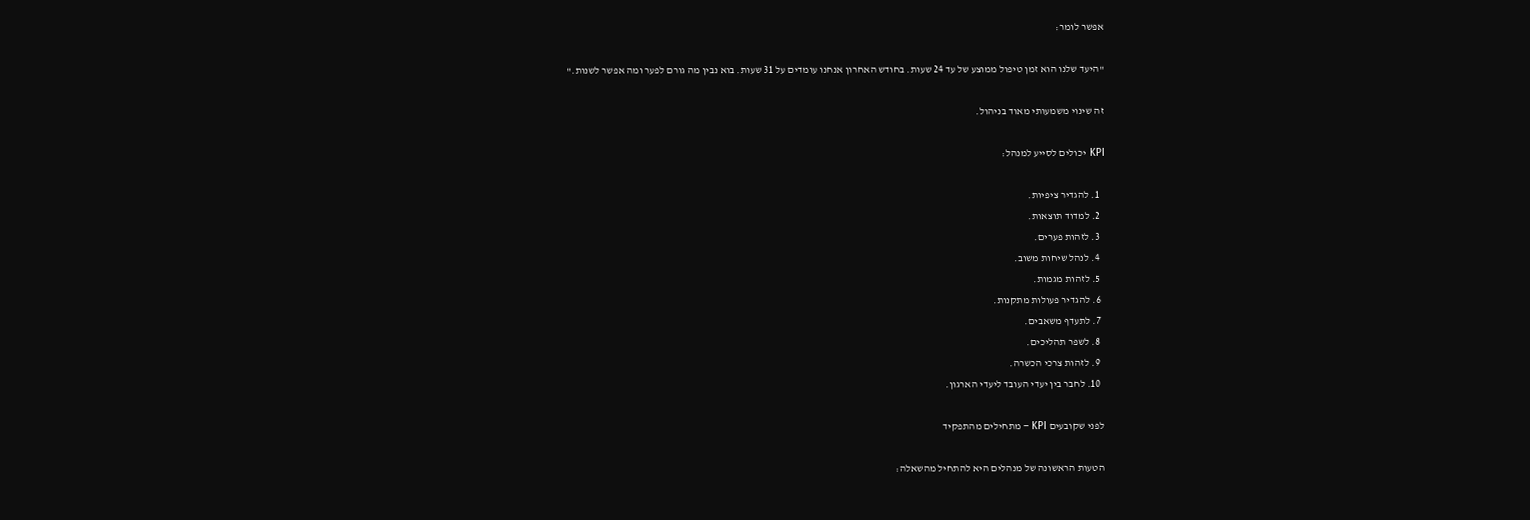אפשר לומר:

"היעד שלנו הוא זמן טיפול ממוצע של עד 24 שעות. בחודש האחרון אנחנו עומדים על 31 שעות. בוא נבין מה גורם לפער ומה אפשר לשנות."

זה שינוי משמעותי מאוד בניהול.

KPI יכולים לסייע למנהל:

  1. להגדיר ציפיות.
  2. למדוד תוצאות.
  3. לזהות פערים.
  4. לנהל שיחות משוב.
  5. לזהות מגמות.
  6. להגדיר פעולות מתקנות.
  7. לתעדף משאבים.
  8. לשפר תהליכים.
  9. לזהות צרכי הכשרה.
  10. לחבר בין יעדי העובד ליעדי הארגון.

לפני שקובעים KPI – מתחילים מהתפקיד

הטעות הראשונה של מנהלים היא להתחיל מהשאלה: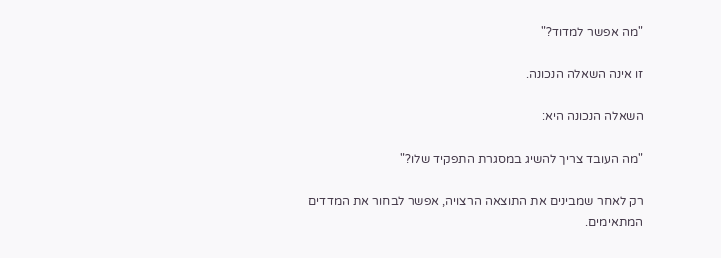"מה אפשר למדוד?"

זו אינה השאלה הנכונה.

השאלה הנכונה היא:

"מה העובד צריך להשיג במסגרת התפקיד שלו?"

רק לאחר שמבינים את התוצאה הרצויה, אפשר לבחור את המדדים המתאימים.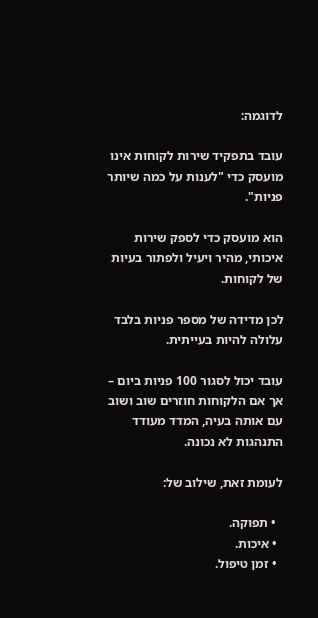לדוגמה:

עובד בתפקיד שירות לקוחות אינו מועסק כדי "לענות על כמה שיותר פניות".

הוא מועסק כדי לספק שירות איכותי, מהיר ויעיל ולפתור בעיות של לקוחות.

לכן מדידה של מספר פניות בלבד עלולה להיות בעייתית.

עובד יכול לסגור 100 פניות ביום – אך אם הלקוחות חוזרים שוב ושוב עם אותה בעיה, המדד מעודד התנהגות לא נכונה.

לעומת זאת, שילוב של:

  • תפוקה.
  • איכות.
  • זמן טיפול.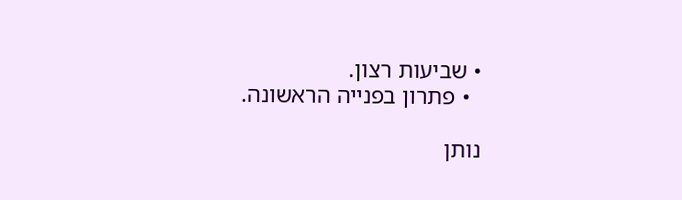• שביעות רצון.
  • פתרון בפנייה הראשונה.

נותן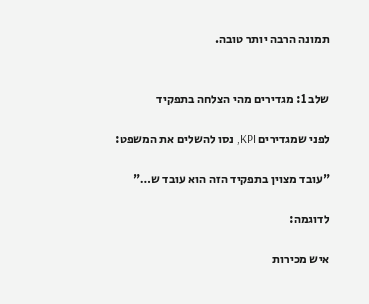תמונה הרבה יותר טובה.


שלב 1: מגדירים מהי הצלחה בתפקיד

לפני שמגדירים KPI, נסו להשלים את המשפט:

"עובד מצוין בתפקיד הזה הוא עובד ש…"

לדוגמה:

איש מכירות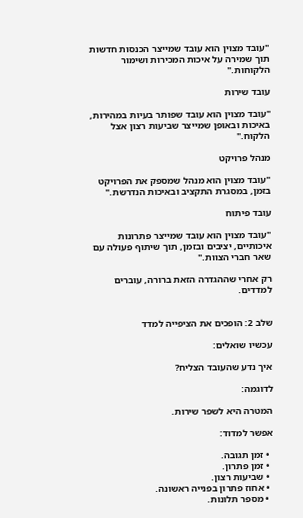"עובד מצוין הוא עובד שמייצר הכנסות חדשות תוך שמירה על איכות המכירות ושימור הלקוחות."

עובד שירות

"עובד מצוין הוא עובד שפותר בעיות במהירות, באיכות ובאופן שמייצר שביעות רצון אצל הלקוח."

מנהל פרויקט

"עובד מצוין הוא מנהל שמספק את הפרויקט בזמן, במסגרת התקציב ובאיכות הנדרשת."

עובד פיתוח

"עובד מצוין הוא עובד שמייצר פתרונות איכותיים, יציבים ובזמן, תוך שיתוף פעולה עם שאר חברי הצוות."

רק אחרי שההגדרה הזאת ברורה, עוברים למדדים.


שלב 2: הופכים את הציפייה למדד

עכשיו שואלים:

איך נדע שהעובד הצליח?

לדוגמה:

המטרה היא לשפר שירות.

אפשר למדוד:

  • זמן תגובה.
  • זמן פתרון.
  • שביעות רצון.
  • אחוז פתרון בפנייה ראשונה.
  • מספר תלונות.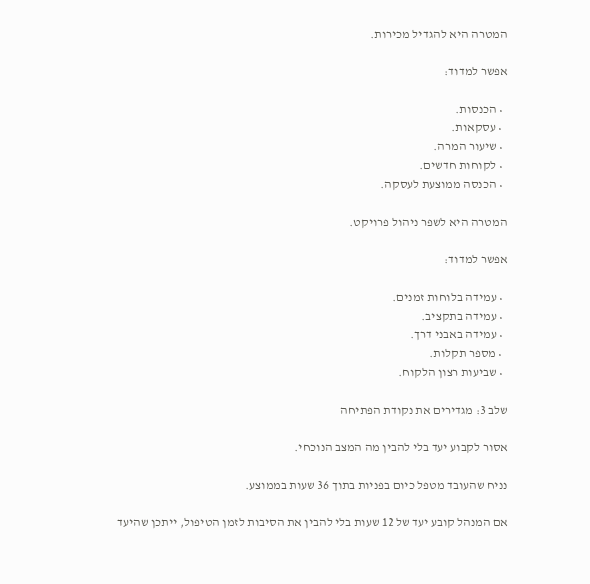המטרה היא להגדיל מכירות.

אפשר למדוד:

  • הכנסות.
  • עסקאות.
  • שיעור המרה.
  • לקוחות חדשים.
  • הכנסה ממוצעת לעסקה.

המטרה היא לשפר ניהול פרויקט.

אפשר למדוד:

  • עמידה בלוחות זמנים.
  • עמידה בתקציב.
  • עמידה באבני דרך.
  • מספר תקלות.
  • שביעות רצון הלקוח.

שלב 3: מגדירים את נקודת הפתיחה

אסור לקבוע יעד בלי להבין מה המצב הנוכחי.

נניח שהעובד מטפל כיום בפניות בתוך 36 שעות בממוצע.

אם המנהל קובע יעד של 12 שעות בלי להבין את הסיבות לזמן הטיפול, ייתכן שהיעד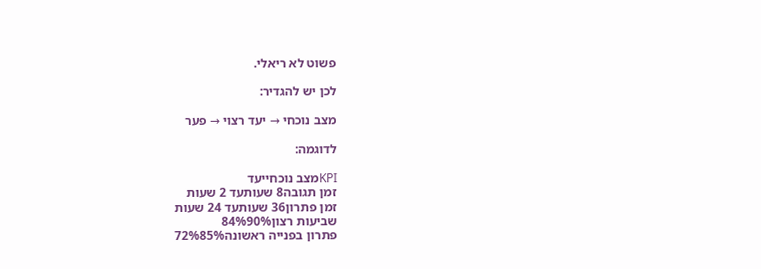פשוט לא ריאלי.

לכן יש להגדיר:

מצב נוכחי → יעד רצוי → פער

לדוגמה:

KPIמצב נוכחייעד
זמן תגובה8 שעותעד 2 שעות
זמן פתרון36 שעותעד 24 שעות
שביעות רצון84%90%
פתרון בפנייה ראשונה72%85%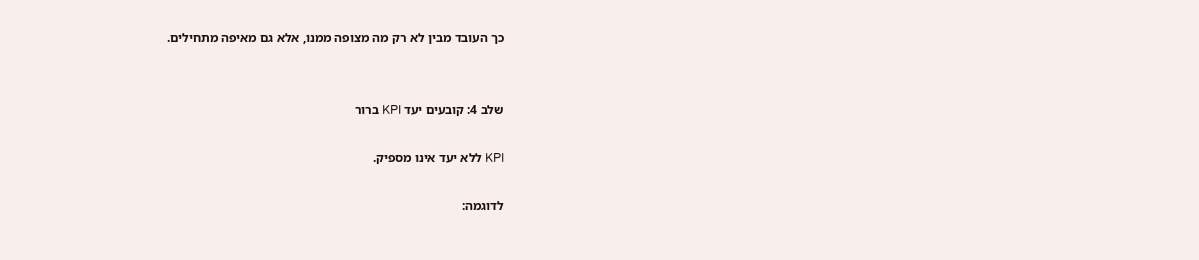כך העובד מבין לא רק מה מצופה ממנו, אלא גם מאיפה מתחילים.


שלב 4: קובעים יעד KPI ברור

KPI ללא יעד אינו מספיק.

לדוגמה: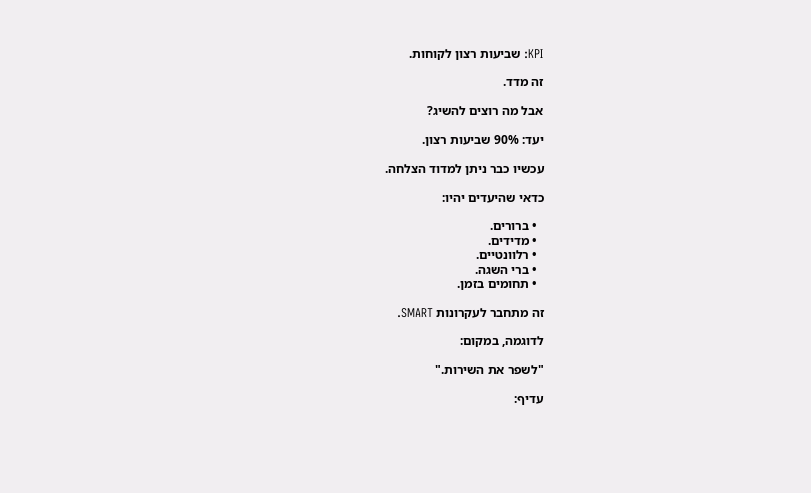KPI: שביעות רצון לקוחות.

זה מדד.

אבל מה רוצים להשיג?

יעד: 90% שביעות רצון.

עכשיו כבר ניתן למדוד הצלחה.

כדאי שהיעדים יהיו:

  • ברורים.
  • מדידים.
  • רלוונטיים.
  • ברי השגה.
  • תחומים בזמן.

זה מתחבר לעקרונות SMART.

לדוגמה, במקום:

"לשפר את השירות."

עדיף: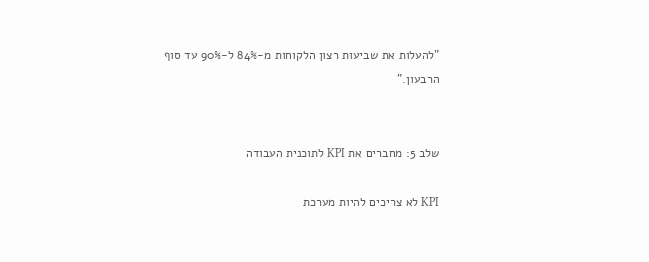"להעלות את שביעות רצון הלקוחות מ-84% ל-90% עד סוף הרבעון."


שלב 5: מחברים את KPI לתוכנית העבודה

KPI לא צריכים להיות מערכת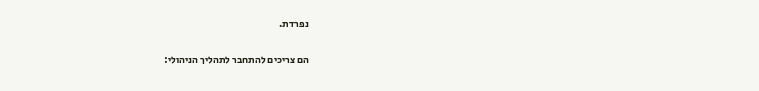נפרדת.

הם צריכים להתחבר לתהליך הניהולי: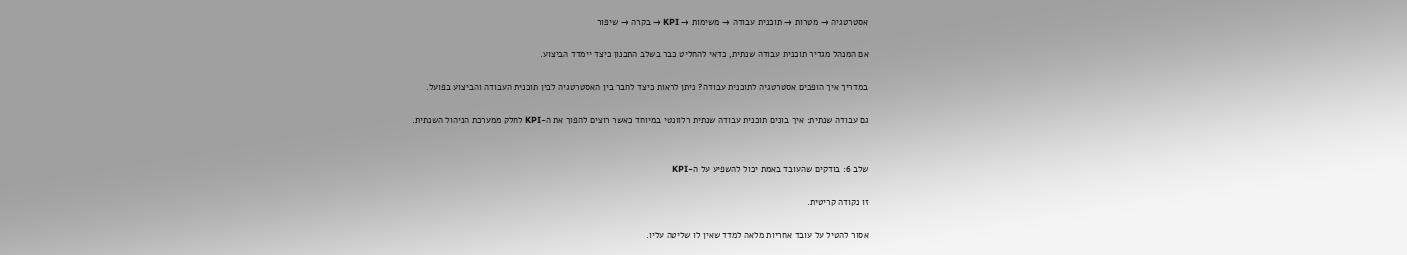אסטרטגיה → מטרות → תוכנית עבודה → משימות → KPI → בקרה → שיפור

אם המנהל מגדיר תוכנית עבודה שנתית, כדאי להחליט כבר בשלב התכנון כיצד יימדד הביצוע.

במדריך איך הופכים אסטרטגיה לתוכנית עבודה? ניתן לראות כיצד לחבר בין האסטרטגיה לבין תוכנית העבודה והביצוע בפועל.

גם עבודה שנתית: איך בונים תוכנית עבודה שנתית רלוונטי במיוחד כאשר רוצים להפוך את ה-KPI לחלק ממערכת הניהול השנתית.


שלב 6: בודקים שהעובד באמת יכול להשפיע על ה-KPI

זו נקודה קריטית.

אסור להטיל על עובד אחריות מלאה למדד שאין לו שליטה עליו.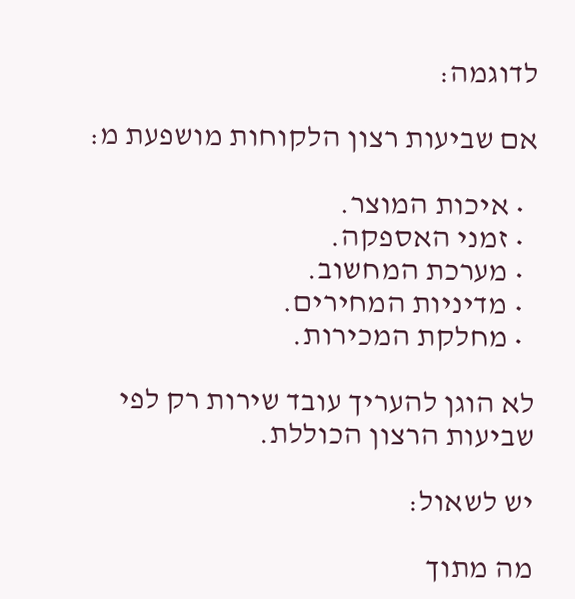לדוגמה:

אם שביעות רצון הלקוחות מושפעת מ:

  • איכות המוצר.
  • זמני האספקה.
  • מערכת המחשוב.
  • מדיניות המחירים.
  • מחלקת המכירות.

לא הוגן להעריך עובד שירות רק לפי שביעות הרצון הכוללת.

יש לשאול:

מה מתוך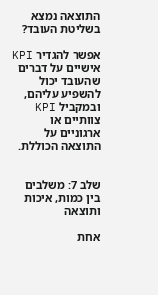התוצאה נמצא בשליטת העובד?

אפשר להגדיר KPI אישיים על דברים שהעובד יכול להשפיע עליהם, ובמקביל KPI צוותיים או ארגוניים על התוצאה הכוללת.


שלב 7: משלבים בין כמות, איכות ותוצאה

אחת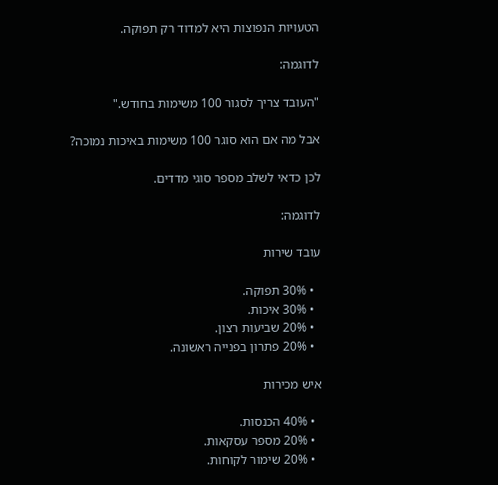הטעויות הנפוצות היא למדוד רק תפוקה.

לדוגמה:

"העובד צריך לסגור 100 משימות בחודש."

אבל מה אם הוא סוגר 100 משימות באיכות נמוכה?

לכן כדאי לשלב מספר סוגי מדדים.

לדוגמה:

עובד שירות

  • 30% תפוקה.
  • 30% איכות.
  • 20% שביעות רצון.
  • 20% פתרון בפנייה ראשונה.

איש מכירות

  • 40% הכנסות.
  • 20% מספר עסקאות.
  • 20% שימור לקוחות.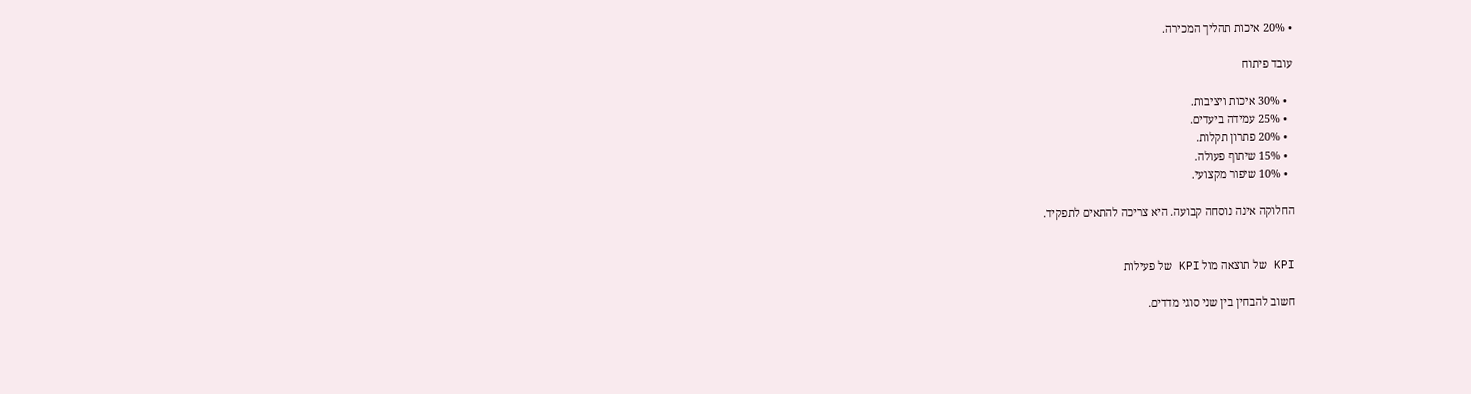• 20% איכות תהליך המכירה.

עובד פיתוח

  • 30% איכות ויציבות.
  • 25% עמידה ביעדים.
  • 20% פתרון תקלות.
  • 15% שיתוף פעולה.
  • 10% שיפור מקצועי.

החלוקה אינה נוסחה קבועה. היא צריכה להתאים לתפקיד.


KPI של תוצאה מול KPI של פעילות

חשוב להבחין בין שני סוגי מדדים.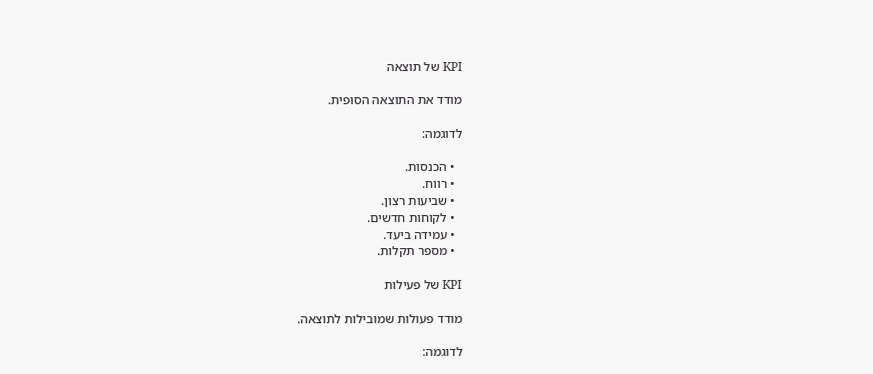KPI של תוצאה

מודד את התוצאה הסופית.

לדוגמה:

  • הכנסות.
  • רווח.
  • שביעות רצון.
  • לקוחות חדשים.
  • עמידה ביעד.
  • מספר תקלות.

KPI של פעילות

מודד פעולות שמובילות לתוצאה.

לדוגמה: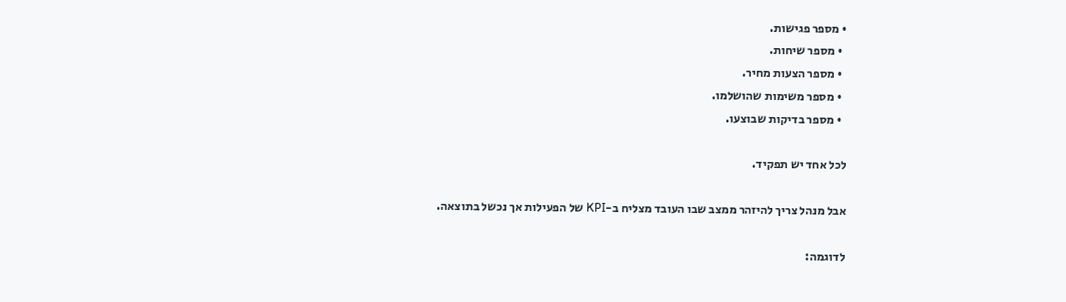• מספר פגישות.
  • מספר שיחות.
  • מספר הצעות מחיר.
  • מספר משימות שהושלמו.
  • מספר בדיקות שבוצעו.

לכל אחד יש תפקיד.

אבל מנהל צריך להיזהר ממצב שבו העובד מצליח ב-KPI של הפעילות אך נכשל בתוצאה.

לדוגמה: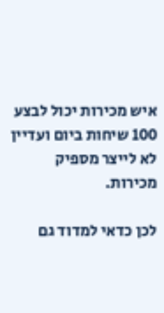איש מכירות יכול לבצע 100 שיחות ביום ועדיין לא לייצר מספיק מכירות.

לכן כדאי למדוד גם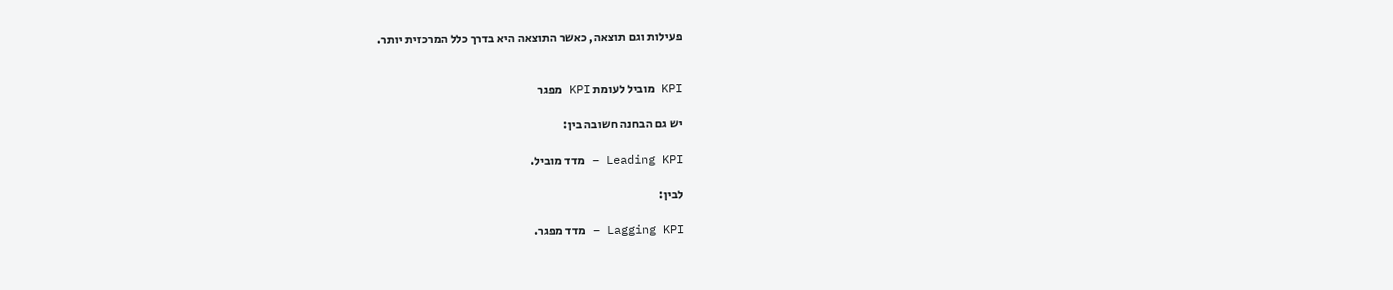פעילות וגם תוצאה, כאשר התוצאה היא בדרך כלל המרכזית יותר.


KPI מוביל לעומת KPI מפגר

יש גם הבחנה חשובה בין:

Leading KPI – מדד מוביל.

לבין:

Lagging KPI – מדד מפגר.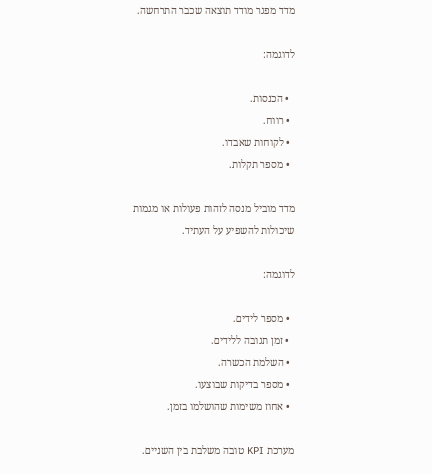מדד מפגר מודד תוצאה שכבר התרחשה.

לדוגמה:

  • הכנסות.
  • רווח.
  • לקוחות שאבדו.
  • מספר תקלות.

מדד מוביל מנסה לזהות פעולות או מגמות שיכולות להשפיע על העתיד.

לדוגמה:

  • מספר לידים.
  • זמן תגובה ללידים.
  • השלמת הכשרה.
  • מספר בדיקות שבוצעו.
  • אחוז משימות שהושלמו בזמן.

מערכת KPI טובה משלבת בין השניים.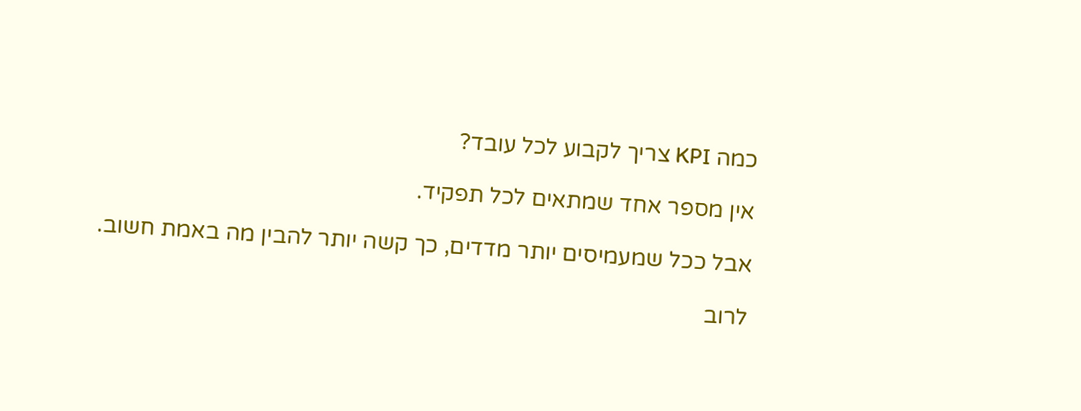כמה KPI צריך לקבוע לכל עובד?

אין מספר אחד שמתאים לכל תפקיד.

אבל ככל שמעמיסים יותר מדדים, כך קשה יותר להבין מה באמת חשוב.

לרוב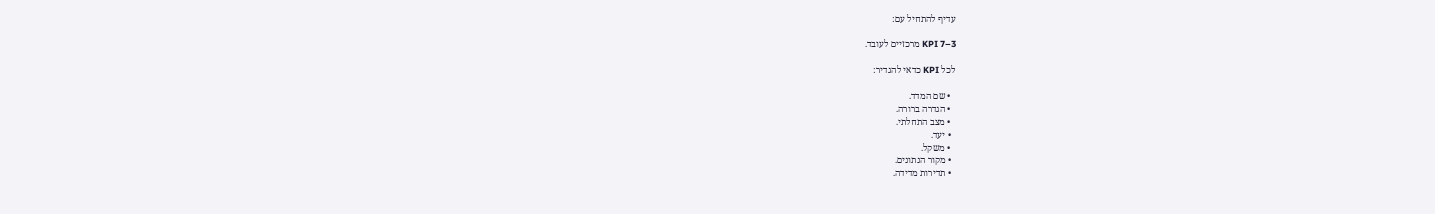עדיף להתחיל עם:

3–7 KPI מרכזיים לעובד.

לכל KPI כדאי להגדיר:

  • שם המדד.
  • הגדרה ברורה.
  • מצב התחלתי.
  • יעד.
  • משקל.
  • מקור הנתונים.
  • תדירות מדידה.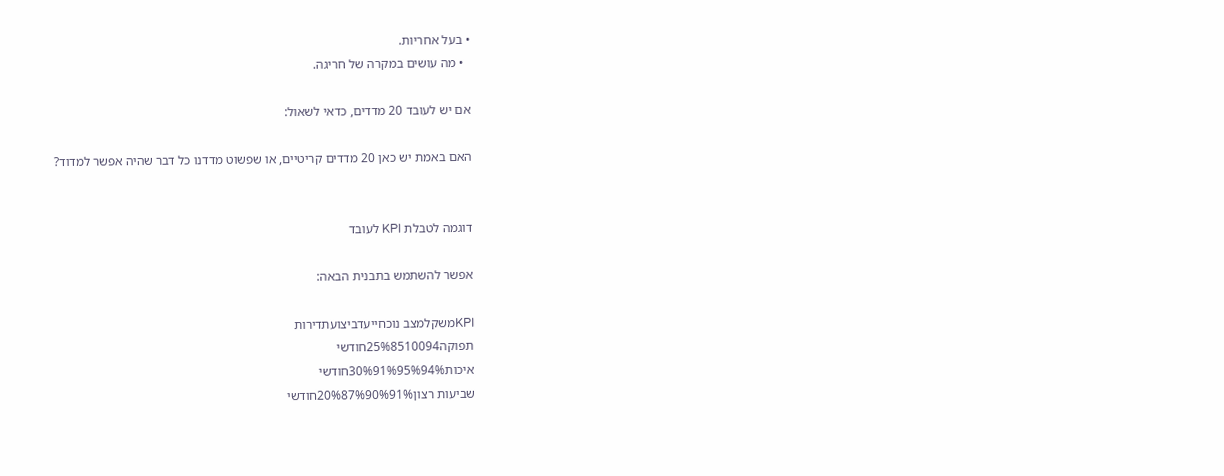• בעל אחריות.
  • מה עושים במקרה של חריגה.

אם יש לעובד 20 מדדים, כדאי לשאול:

האם באמת יש כאן 20 מדדים קריטיים, או שפשוט מדדנו כל דבר שהיה אפשר למדוד?


דוגמה לטבלת KPI לעובד

אפשר להשתמש בתבנית הבאה:

KPIמשקלמצב נוכחייעדביצועתדירות
תפוקה25%8510094חודשי
איכות30%91%95%94%חודשי
שביעות רצון20%87%90%91%חודשי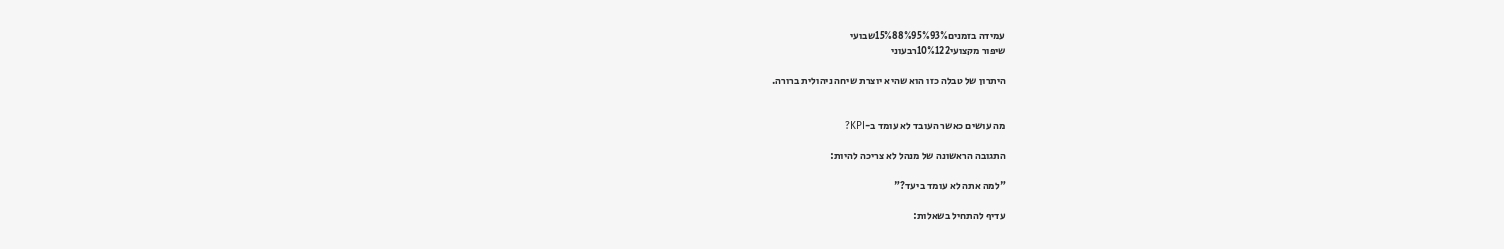עמידה בזמנים15%88%95%93%שבועי
שיפור מקצועי10%122רבעוני

היתרון של טבלה כזו הוא שהיא יוצרת שיחה ניהולית ברורה.


מה עושים כאשר העובד לא עומד ב-KPI?

התגובה הראשונה של מנהל לא צריכה להיות:

"למה אתה לא עומד ביעד?"

עדיף להתחיל בשאלות: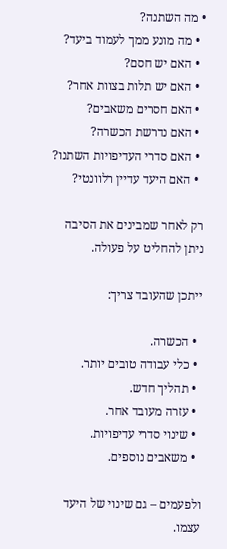• מה השתנה?
  • מה מונע ממך לעמוד ביעד?
  • האם יש חסם?
  • האם יש תלות בצוות אחר?
  • האם חסרים משאבים?
  • האם נדרשת הכשרה?
  • האם סדרי העדיפויות השתנו?
  • האם היעד עדיין רלוונטי?

רק לאחר שמבינים את הסיבה ניתן להחליט על פעולה.

ייתכן שהעובד צריך:

  • הכשרה.
  • כלי עבודה טובים יותר.
  • תהליך חדש.
  • עזרה מעובד אחר.
  • שינוי סדרי עדיפויות.
  • משאבים נוספים.

ולפעמים – גם שינוי של היעד עצמו.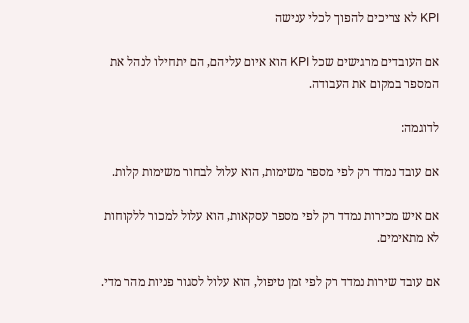KPI לא צריכים להפוך לכלי ענישה

אם העובדים מרגישים שכל KPI הוא איום עליהם, הם יתחילו לנהל את המספר במקום את העבודה.

לדוגמה:

אם עובד נמדד רק לפי מספר משימות, הוא עלול לבחור משימות קלות.

אם איש מכירות נמדד רק לפי מספר עסקאות, הוא עלול למכור ללקוחות לא מתאימים.

אם עובד שירות נמדד רק לפי זמן טיפול, הוא עלול לסגור פניות מהר מדי.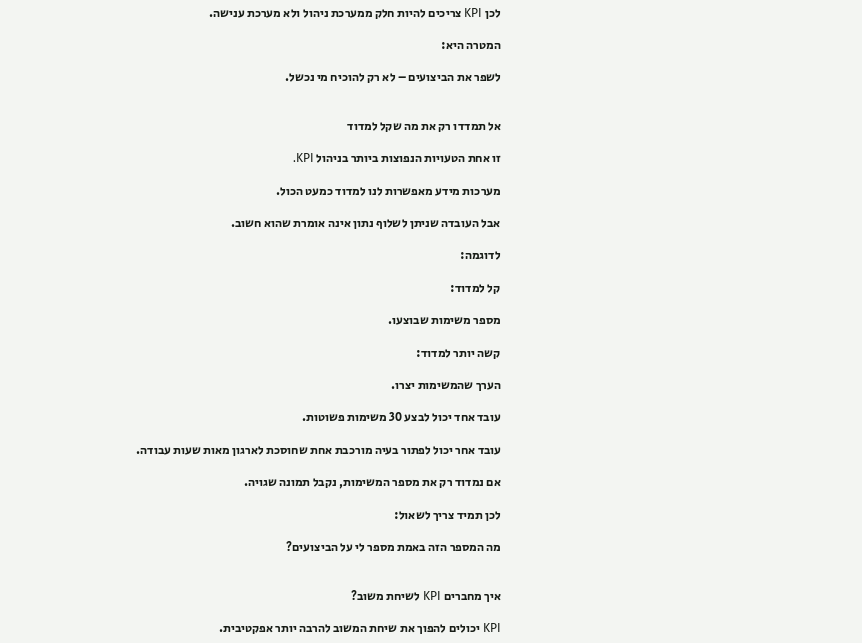לכן KPI צריכים להיות חלק ממערכת ניהול ולא מערכת ענישה.

המטרה היא:

לשפר את הביצועים – לא רק להוכיח מי נכשל.


אל תמדדו רק את מה שקל למדוד

זו אחת הטעויות הנפוצות ביותר בניהול KPI.

מערכות מידע מאפשרות לנו למדוד כמעט הכול.

אבל העובדה שניתן לשלוף נתון אינה אומרת שהוא חשוב.

לדוגמה:

קל למדוד:

מספר משימות שבוצעו.

קשה יותר למדוד:

הערך שהמשימות יצרו.

עובד אחד יכול לבצע 30 משימות פשוטות.

עובד אחר יכול לפתור בעיה מורכבת אחת שחוסכת לארגון מאות שעות עבודה.

אם נמדוד רק את מספר המשימות, נקבל תמונה שגויה.

לכן תמיד צריך לשאול:

מה המספר הזה באמת מספר לי על הביצועים?


איך מחברים KPI לשיחת משוב?

KPI יכולים להפוך את שיחת המשוב להרבה יותר אפקטיבית.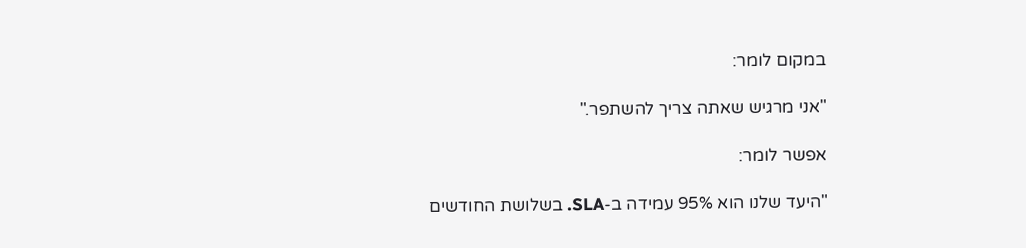במקום לומר:

"אני מרגיש שאתה צריך להשתפר."

אפשר לומר:

"היעד שלנו הוא 95% עמידה ב-SLA. בשלושת החודשים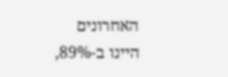האחרונים היינו ב-89%,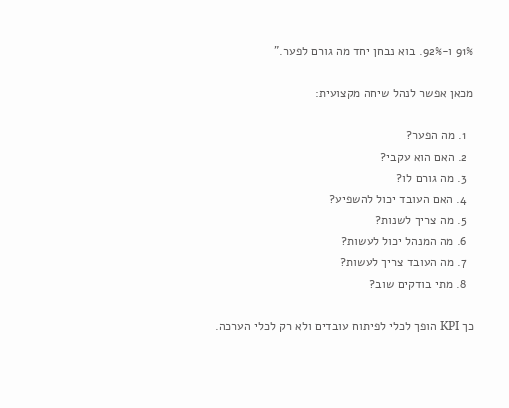91% ו-92%. בוא נבחן יחד מה גורם לפער."

מכאן אפשר לנהל שיחה מקצועית:

  1. מה הפער?
  2. האם הוא עקבי?
  3. מה גורם לו?
  4. האם העובד יכול להשפיע?
  5. מה צריך לשנות?
  6. מה המנהל יכול לעשות?
  7. מה העובד צריך לעשות?
  8. מתי בודקים שוב?

כך KPI הופך לכלי לפיתוח עובדים ולא רק לכלי הערכה.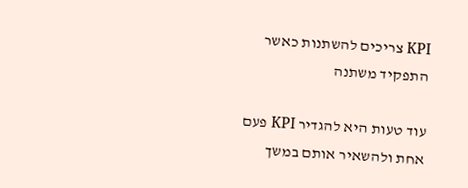KPI צריכים להשתנות כאשר התפקיד משתנה

עוד טעות היא להגדיר KPI פעם אחת ולהשאיר אותם במשך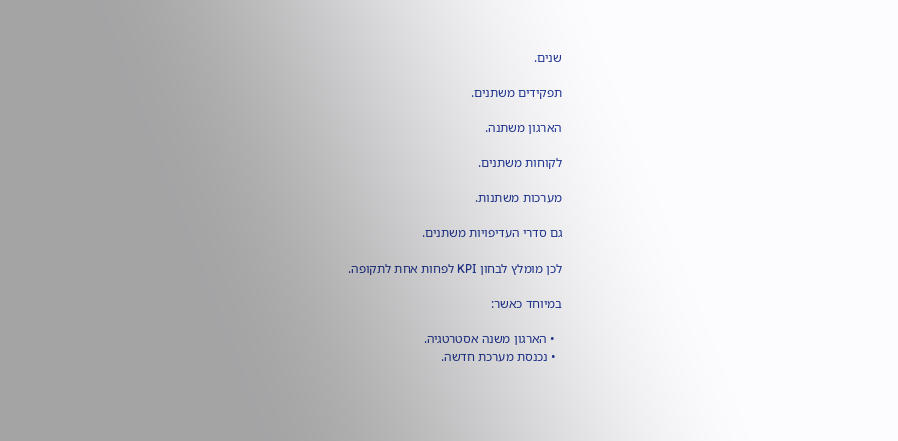שנים.

תפקידים משתנים.

הארגון משתנה.

לקוחות משתנים.

מערכות משתנות.

גם סדרי העדיפויות משתנים.

לכן מומלץ לבחון KPI לפחות אחת לתקופה.

במיוחד כאשר:

  • הארגון משנה אסטרטגיה.
  • נכנסת מערכת חדשה.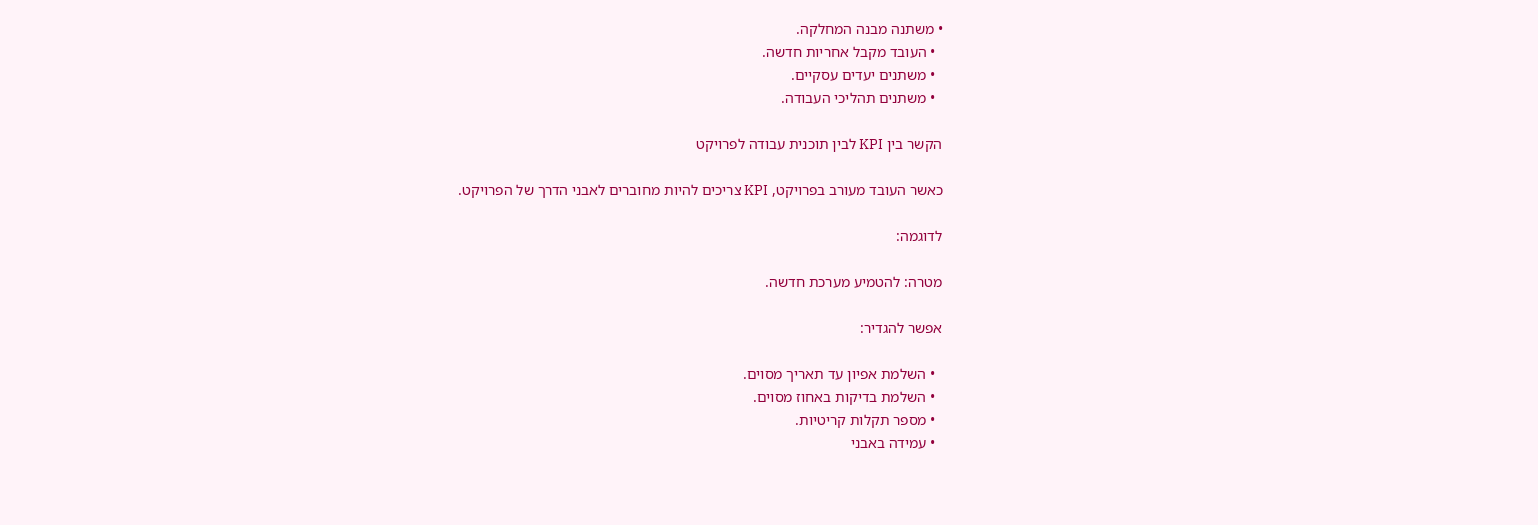• משתנה מבנה המחלקה.
  • העובד מקבל אחריות חדשה.
  • משתנים יעדים עסקיים.
  • משתנים תהליכי העבודה.

הקשר בין KPI לבין תוכנית עבודה לפרויקט

כאשר העובד מעורב בפרויקט, KPI צריכים להיות מחוברים לאבני הדרך של הפרויקט.

לדוגמה:

מטרה: להטמיע מערכת חדשה.

אפשר להגדיר:

  • השלמת אפיון עד תאריך מסוים.
  • השלמת בדיקות באחוז מסוים.
  • מספר תקלות קריטיות.
  • עמידה באבני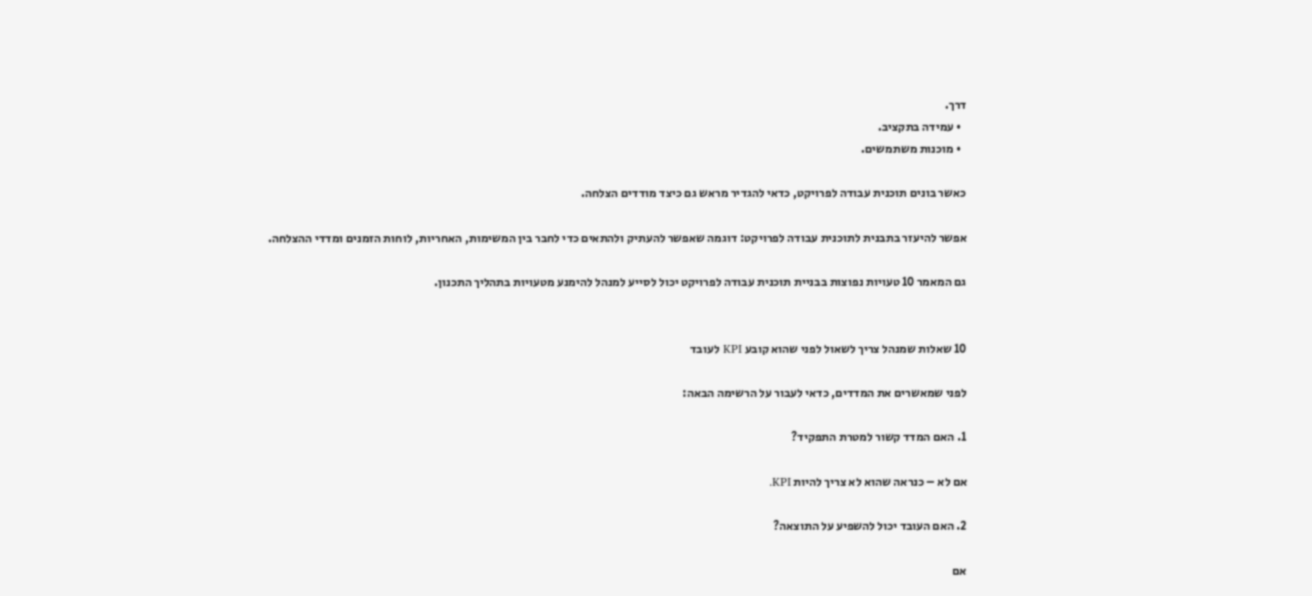דרך.
  • עמידה בתקציב.
  • מוכנות משתמשים.

כאשר בונים תוכנית עבודה לפרויקט, כדאי להגדיר מראש גם כיצד מודדים הצלחה.

אפשר להיעזר בתבנית לתוכנית עבודה לפרויקט: דוגמה שאפשר להעתיק ולהתאים כדי לחבר בין המשימות, האחריות, לוחות הזמנים ומדדי ההצלחה.

גם המאמר 10 טעויות נפוצות בבניית תוכנית עבודה לפרויקט יכול לסייע למנהל להימנע מטעויות בתהליך התכנון.


10 שאלות שמנהל צריך לשאול לפני שהוא קובע KPI לעובד

לפני שמאשרים את המדדים, כדאי לעבור על הרשימה הבאה:

1. האם המדד קשור למטרת התפקיד?

אם לא – כנראה שהוא לא צריך להיות KPI.

2. האם העובד יכול להשפיע על התוצאה?

אם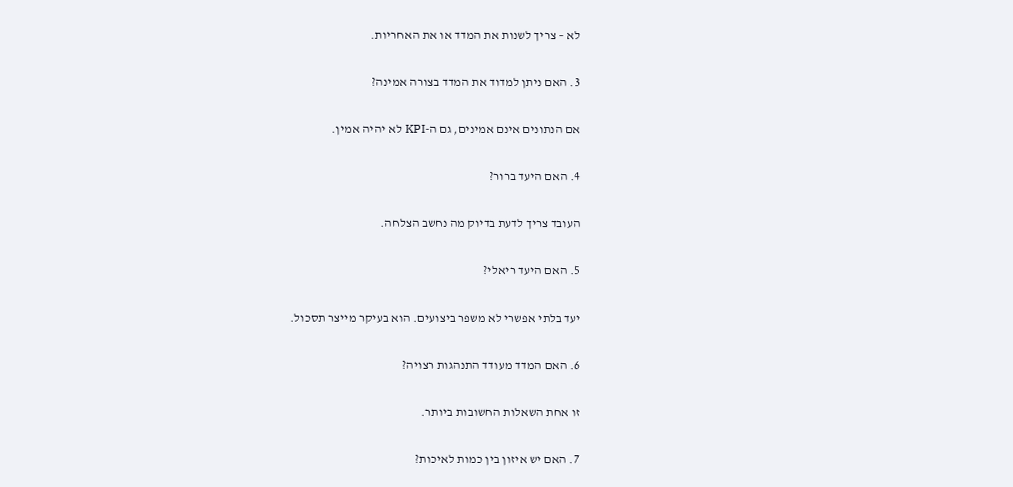לא – צריך לשנות את המדד או את האחריות.

3. האם ניתן למדוד את המדד בצורה אמינה?

אם הנתונים אינם אמינים, גם ה-KPI לא יהיה אמין.

4. האם היעד ברור?

העובד צריך לדעת בדיוק מה נחשב הצלחה.

5. האם היעד ריאלי?

יעד בלתי אפשרי לא משפר ביצועים. הוא בעיקר מייצר תסכול.

6. האם המדד מעודד התנהגות רצויה?

זו אחת השאלות החשובות ביותר.

7. האם יש איזון בין כמות לאיכות?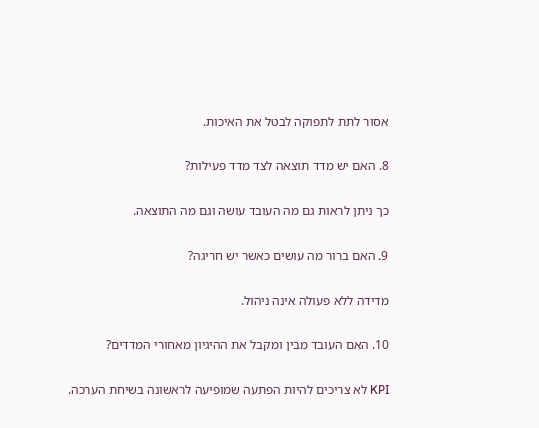אסור לתת לתפוקה לבטל את האיכות.

8. האם יש מדד תוצאה לצד מדד פעילות?

כך ניתן לראות גם מה העובד עושה וגם מה התוצאה.

9. האם ברור מה עושים כאשר יש חריגה?

מדידה ללא פעולה אינה ניהול.

10. האם העובד מבין ומקבל את ההיגיון מאחורי המדדים?

KPI לא צריכים להיות הפתעה שמופיעה לראשונה בשיחת הערכה.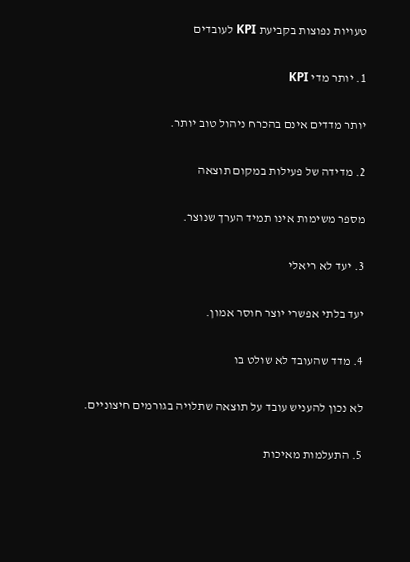טעויות נפוצות בקביעת KPI לעובדים

1. יותר מדי KPI

יותר מדדים אינם בהכרח ניהול טוב יותר.

2. מדידה של פעילות במקום תוצאה

מספר משימות אינו תמיד הערך שנוצר.

3. יעד לא ריאלי

יעד בלתי אפשרי יוצר חוסר אמון.

4. מדד שהעובד לא שולט בו

לא נכון להעניש עובד על תוצאה שתלויה בגורמים חיצוניים.

5. התעלמות מאיכות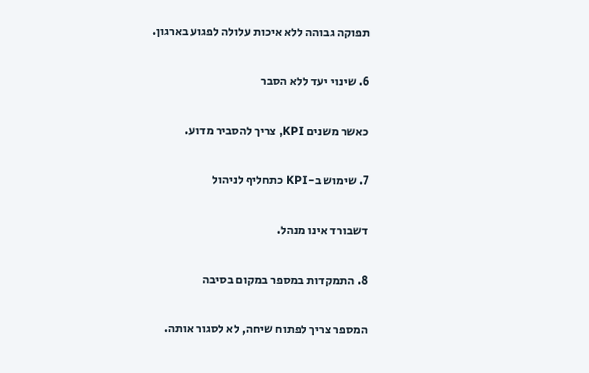תפוקה גבוהה ללא איכות עלולה לפגוע בארגון.

6. שינוי יעד ללא הסבר

כאשר משנים KPI, צריך להסביר מדוע.

7. שימוש ב-KPI כתחליף לניהול

דשבורד אינו מנהל.

8. התמקדות במספר במקום בסיבה

המספר צריך לפתוח שיחה, לא לסגור אותה.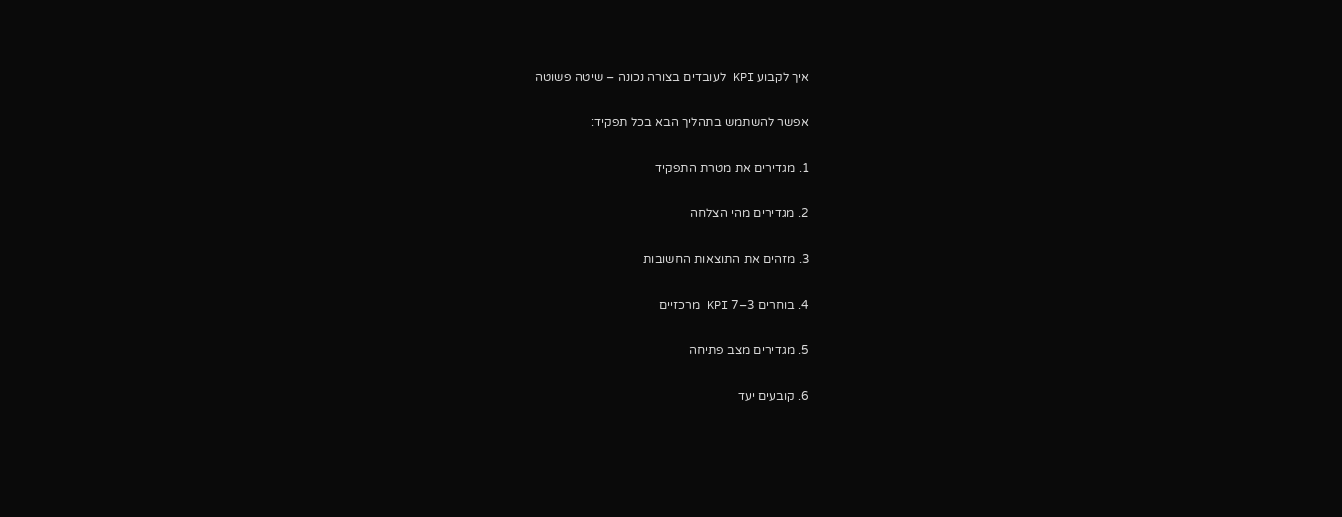איך לקבוע KPI לעובדים בצורה נכונה – שיטה פשוטה

אפשר להשתמש בתהליך הבא בכל תפקיד:

1. מגדירים את מטרת התפקיד

2. מגדירים מהי הצלחה

3. מזהים את התוצאות החשובות

4. בוחרים 3–7 KPI מרכזיים

5. מגדירים מצב פתיחה

6. קובעים יעד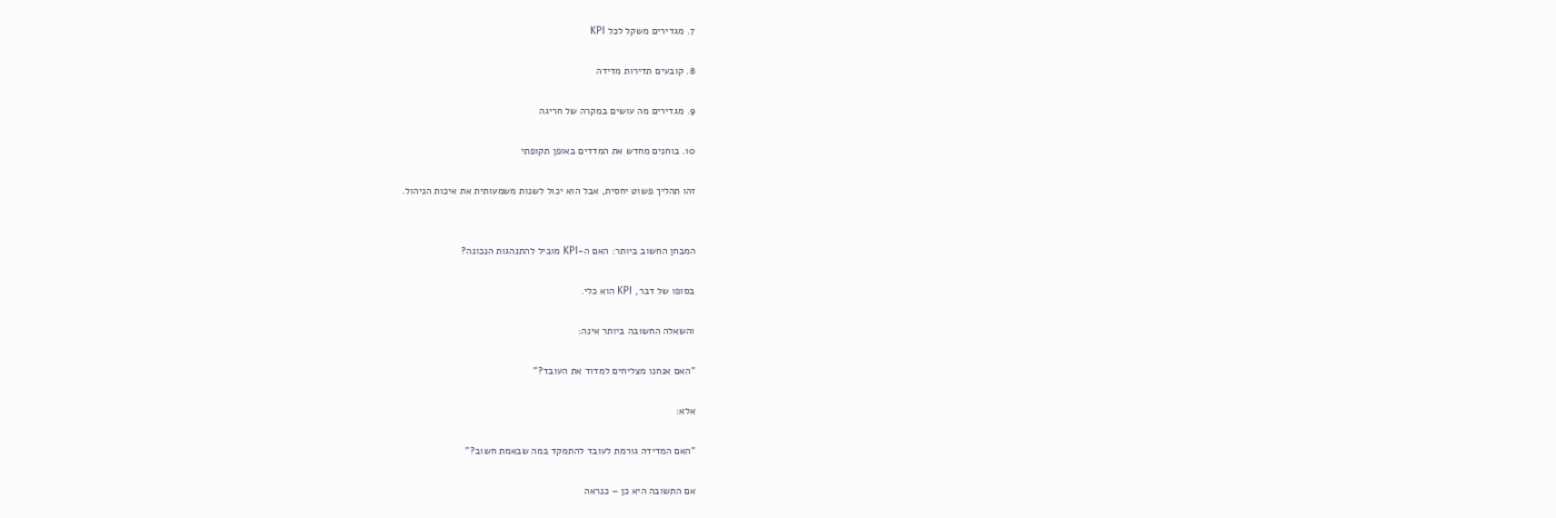7. מגדירים משקל לכל KPI

8. קובעים תדירות מדידה

9. מגדירים מה עושים במקרה של חריגה

10. בוחנים מחדש את המדדים באופן תקופתי

זהו תהליך פשוט יחסית, אבל הוא יכול לשנות משמעותית את איכות הניהול.


המבחן החשוב ביותר: האם ה-KPI מוביל להתנהגות הנכונה?

בסופו של דבר, KPI הוא כלי.

והשאלה החשובה ביותר אינה:

"האם אנחנו מצליחים למדוד את העובד?"

אלא:

"האם המדידה גורמת לעובד להתמקד במה שבאמת חשוב?"

אם התשובה היא כן – כנראה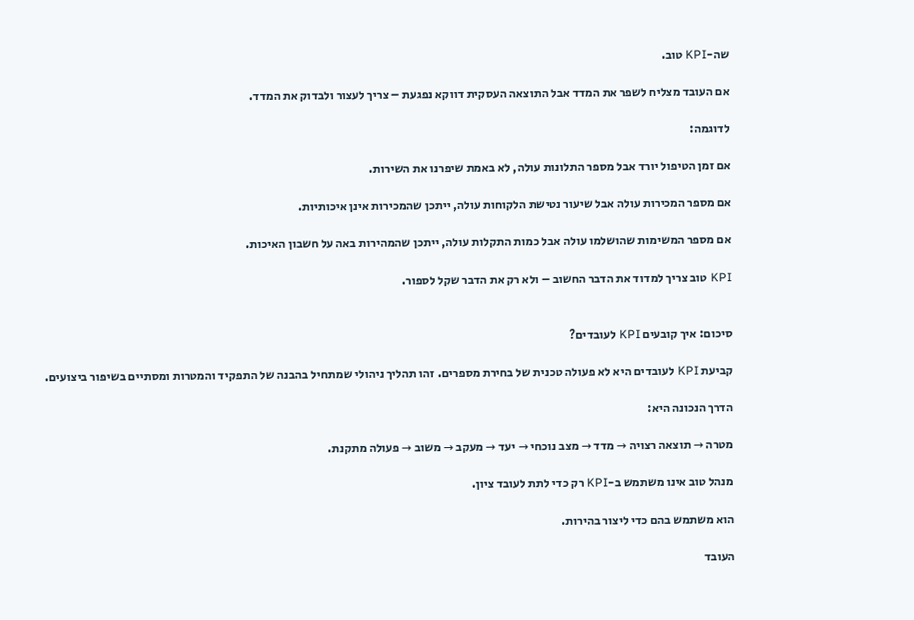שה-KPI טוב.

אם העובד מצליח לשפר את המדד אבל התוצאה העסקית דווקא נפגעת – צריך לעצור ולבדוק את המדד.

לדוגמה:

אם זמן הטיפול יורד אבל מספר התלונות עולה, לא באמת שיפרנו את השירות.

אם מספר המכירות עולה אבל שיעור נטישת הלקוחות עולה, ייתכן שהמכירות אינן איכותיות.

אם מספר המשימות שהושלמו עולה אבל כמות התקלות עולה, ייתכן שהמהירות באה על חשבון האיכות.

KPI טוב צריך למדוד את הדבר החשוב – ולא רק את הדבר שקל לספור.


סיכום: איך קובעים KPI לעובדים?

קביעת KPI לעובדים היא לא פעולה טכנית של בחירת מספרים. זהו תהליך ניהולי שמתחיל בהבנה של התפקיד והמטרות ומסתיים בשיפור ביצועים.

הדרך הנכונה היא:

מטרה → תוצאה רצויה → מדד → מצב נוכחי → יעד → מעקב → משוב → פעולה מתקנת.

מנהל טוב אינו משתמש ב-KPI רק כדי לתת לעובד ציון.

הוא משתמש בהם כדי ליצור בהירות.

העובד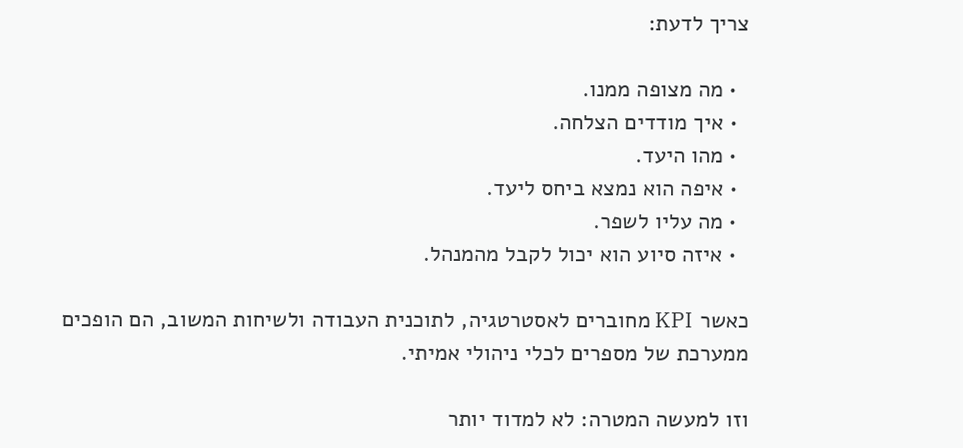צריך לדעת:

  • מה מצופה ממנו.
  • איך מודדים הצלחה.
  • מהו היעד.
  • איפה הוא נמצא ביחס ליעד.
  • מה עליו לשפר.
  • איזה סיוע הוא יכול לקבל מהמנהל.

כאשר KPI מחוברים לאסטרטגיה, לתוכנית העבודה ולשיחות המשוב, הם הופכים ממערכת של מספרים לכלי ניהולי אמיתי.

וזו למעשה המטרה: לא למדוד יותר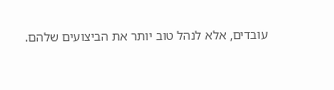עובדים, אלא לנהל טוב יותר את הביצועים שלהם.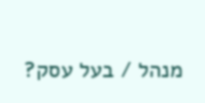מנהל / בעל עסק?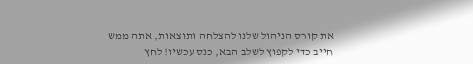את קורס הניהול שלנו להצלחה ותוצאות, אתה ממש חייב כדי לקפוץ לשלב הבא, כנס עכשיו! לחץ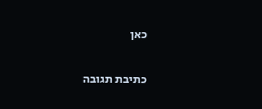כאן

כתיבת תגובה